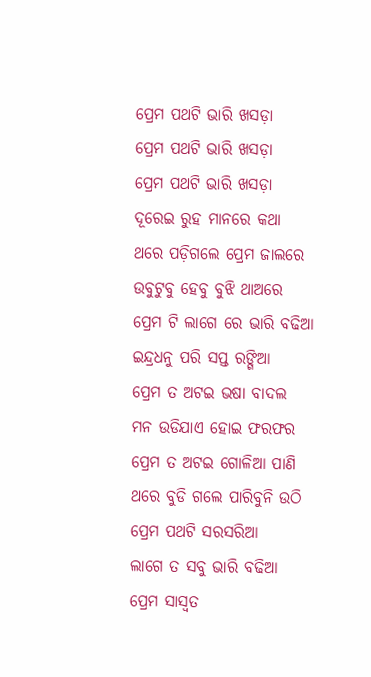ପ୍ରେମ ପଥଟି ଭାରି ଖସଡ଼ା
ପ୍ରେମ ପଥଟି ଭାରି ଖସଡ଼ା
ପ୍ରେମ ପଥଟି ଭାରି ଖସଡ଼ା
ଦୂରେଇ ରୁହ ମାନରେ କଥା
ଥରେ ପଡ଼ିଗଲେ ପ୍ରେମ ଜାଲରେ
ଉବୁଟୁବୁ ହେବୁ ବୁଝି ଥାଅରେ
ପ୍ରେମ ଟି ଲାଗେ ରେ ଭାରି ବଢିଆ
ଇନ୍ଦ୍ରଧନୁ ପରି ସପ୍ତ ରଙ୍ଗିଆ
ପ୍ରେମ ତ ଅଟଇ ଭଷା ବାଦଲ
ମନ ଉଡିଯାଏ ହୋଇ ଫରଫର
ପ୍ରେମ ତ ଅଟଇ ଗୋଳିଆ ପାଣି
ଥରେ ବୁଡି ଗଲେ ପାରିବୁନି ଉଠି
ପ୍ରେମ ପଥଟି ସରସରିଆ
ଲାଗେ ତ ସବୁ ଭାରି ବଢିଆ
ପ୍ରେମ ସାସ୍ୱତ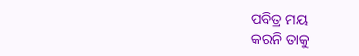ପବିତ୍ର ମୟ
କରନି ତାକୁ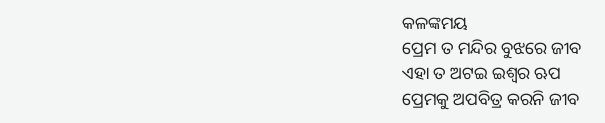କଳଙ୍କମୟ
ପ୍ରେମ ତ ମନ୍ଦିର ବୁଝରେ ଜୀବ
ଏହା ତ ଅଟଇ ଇଶ୍ଵର ଋପ
ପ୍ରେମକୁ ଅପବିତ୍ର କରନି ଜୀବ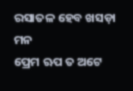ରସାତଳ ହେବ ଖସଡ଼ା ମନ
ପ୍ରେମ ଋପ ତ ଅଟେ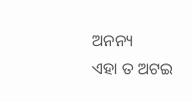ଅନନ୍ୟ
ଏହା ତ ଅଟଇ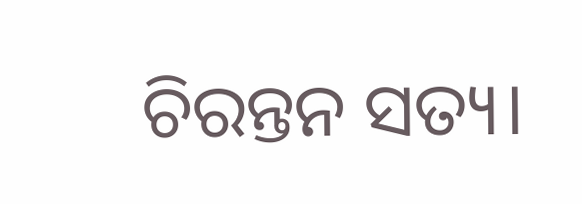ଚିରନ୍ତନ ସତ୍ୟ।